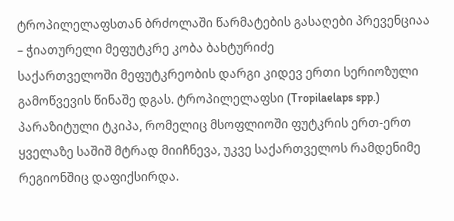ტროპილელაფსთან ბრძოლაში წარმატების გასაღები პრევენციაა – ჭიათურელი მეფუტკრე კობა ბახტურიძე
საქართველოში მეფუტკრეობის დარგი კიდევ ერთი სერიოზული გამოწვევის წინაშე დგას. ტროპილელაფსი (Tropilaelaps spp.) პარაზიტული ტკიპა, რომელიც მსოფლიოში ფუტკრის ერთ-ერთ ყველაზე საშიშ მტრად მიიჩნევა, უკვე საქართველოს რამდენიმე რეგიონშიც დაფიქსირდა.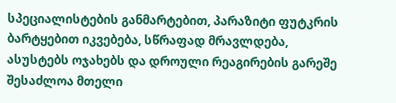სპეციალისტების განმარტებით, პარაზიტი ფუტკრის ბარტყებით იკვებება, სწრაფად მრავლდება, ასუსტებს ოჯახებს და დროული რეაგირების გარეშე შესაძლოა მთელი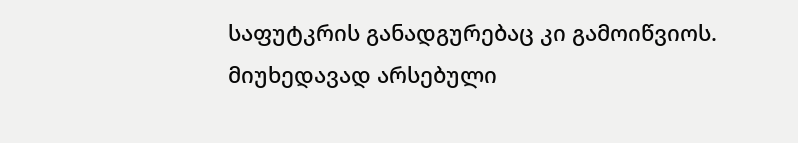საფუტკრის განადგურებაც კი გამოიწვიოს.
მიუხედავად არსებული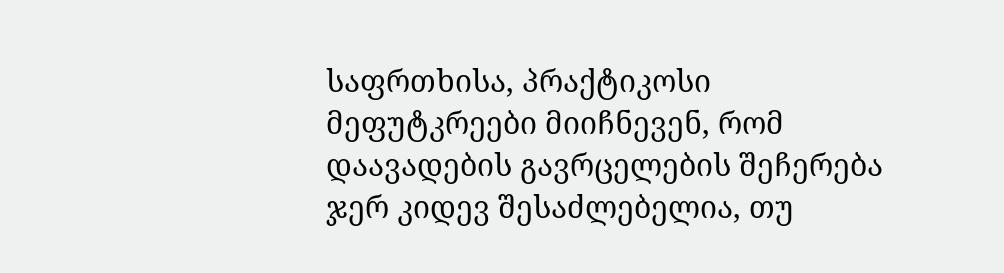საფრთხისა, პრაქტიკოსი მეფუტკრეები მიიჩნევენ, რომ დაავადების გავრცელების შეჩერება ჯერ კიდევ შესაძლებელია, თუ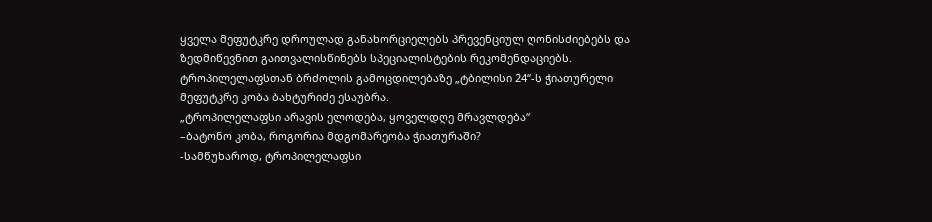ყველა მეფუტკრე დროულად განახორციელებს პრევენციულ ღონისძიებებს და ზედმიწევნით გაითვალისწინებს სპეციალისტების რეკომენდაციებს.
ტროპილელაფსთან ბრძოლის გამოცდილებაზე „ტბილისი 24“-ს ჭიათურელი მეფუტკრე კობა ბახტურიძე ესაუბრა.
„ტროპილელაფსი არავის ელოდება, ყოველდღე მრავლდება“
–ბატონო კობა, როგორია მდგომარეობა ჭიათურაში?
-სამწუხაროდ, ტროპილელაფსი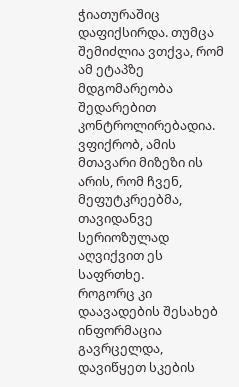ჭიათურაშიც დაფიქსირდა. თუმცა შემიძლია ვთქვა, რომ ამ ეტაპზე მდგომარეობა შედარებით კონტროლირებადია. ვფიქრობ, ამის მთავარი მიზეზი ის არის, რომ ჩვენ, მეფუტკრეებმა, თავიდანვე სერიოზულად აღვიქვით ეს საფრთხე.
როგორც კი დაავადების შესახებ ინფორმაცია გავრცელდა, დავიწყეთ სკების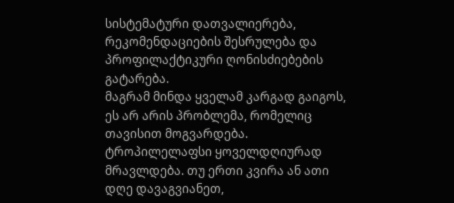სისტემატური დათვალიერება, რეკომენდაციების შესრულება და პროფილაქტიკური ღონისძიებების გატარება.
მაგრამ მინდა ყველამ კარგად გაიგოს, ეს არ არის პრობლემა, რომელიც თავისით მოგვარდება. ტროპილელაფსი ყოველდღიურად მრავლდება. თუ ერთი კვირა ან ათი დღე დავაგვიანეთ,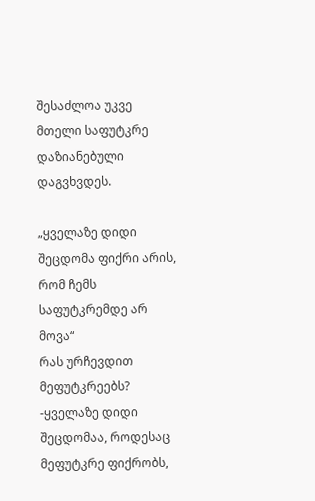შესაძლოა უკვე მთელი საფუტკრე დაზიანებული დაგვხვდეს.

„ყველაზე დიდი შეცდომა ფიქრი არის, რომ ჩემს საფუტკრემდე არ მოვა“
რას ურჩევდით მეფუტკრეებს?
-ყველაზე დიდი შეცდომაა, როდესაც მეფუტკრე ფიქრობს,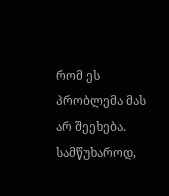რომ ეს პრობლემა მას არ შეეხება.
სამწუხაროდ,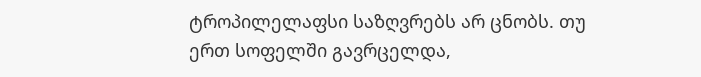ტროპილელაფსი საზღვრებს არ ცნობს. თუ ერთ სოფელში გავრცელდა,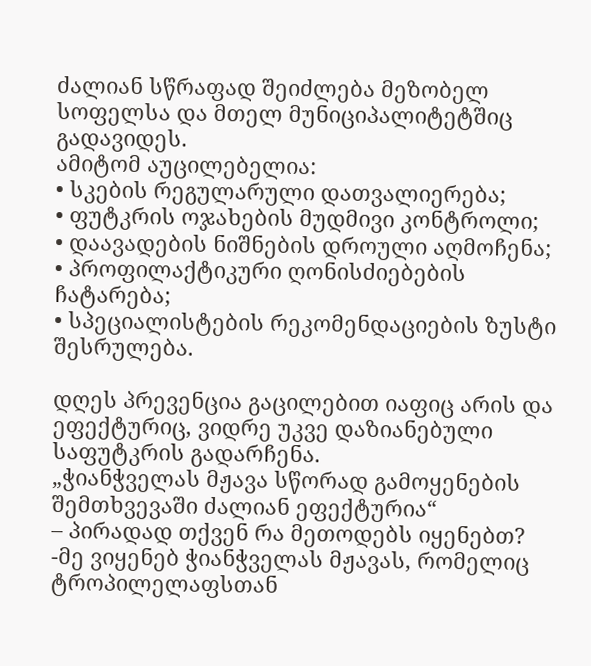ძალიან სწრაფად შეიძლება მეზობელ სოფელსა და მთელ მუნიციპალიტეტშიც გადავიდეს.
ამიტომ აუცილებელია:
• სკების რეგულარული დათვალიერება;
• ფუტკრის ოჯახების მუდმივი კონტროლი;
• დაავადების ნიშნების დროული აღმოჩენა;
• პროფილაქტიკური ღონისძიებების ჩატარება;
• სპეციალისტების რეკომენდაციების ზუსტი შესრულება.

დღეს პრევენცია გაცილებით იაფიც არის და ეფექტურიც, ვიდრე უკვე დაზიანებული საფუტკრის გადარჩენა.
„ჭიანჭველას მჟავა სწორად გამოყენების შემთხვევაში ძალიან ეფექტურია“
– პირადად თქვენ რა მეთოდებს იყენებთ?
-მე ვიყენებ ჭიანჭველას მჟავას, რომელიც ტროპილელაფსთან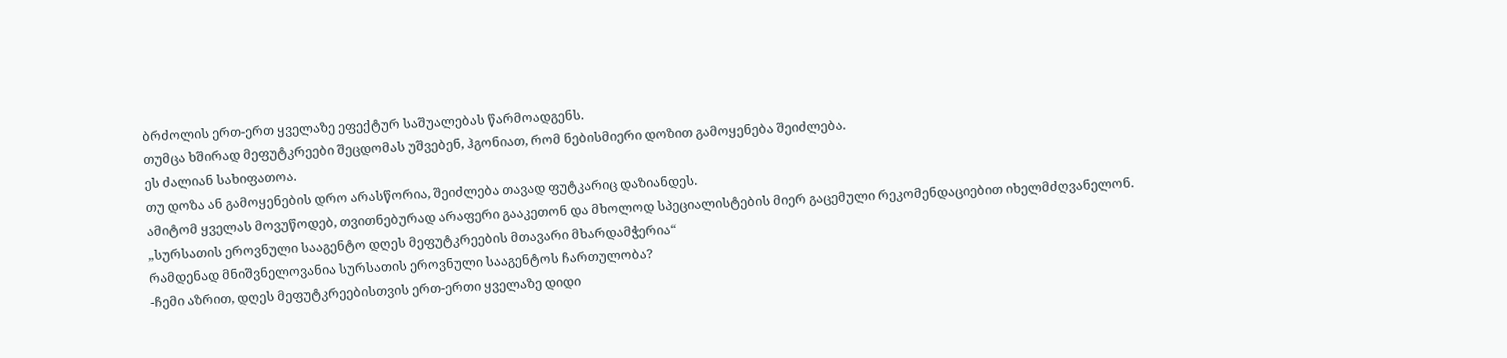ბრძოლის ერთ-ერთ ყველაზე ეფექტურ საშუალებას წარმოადგენს.
თუმცა ხშირად მეფუტკრეები შეცდომას უშვებენ, ჰგონიათ, რომ ნებისმიერი დოზით გამოყენება შეიძლება.
ეს ძალიან სახიფათოა.
თუ დოზა ან გამოყენების დრო არასწორია, შეიძლება თავად ფუტკარიც დაზიანდეს.
ამიტომ ყველას მოვუწოდებ, თვითნებურად არაფერი გააკეთონ და მხოლოდ სპეციალისტების მიერ გაცემული რეკომენდაციებით იხელმძღვანელონ.
„სურსათის ეროვნული სააგენტო დღეს მეფუტკრეების მთავარი მხარდამჭერია“
რამდენად მნიშვნელოვანია სურსათის ეროვნული სააგენტოს ჩართულობა?
-ჩემი აზრით, დღეს მეფუტკრეებისთვის ერთ-ერთი ყველაზე დიდი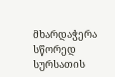მხარდაჭერა სწორედ სურსათის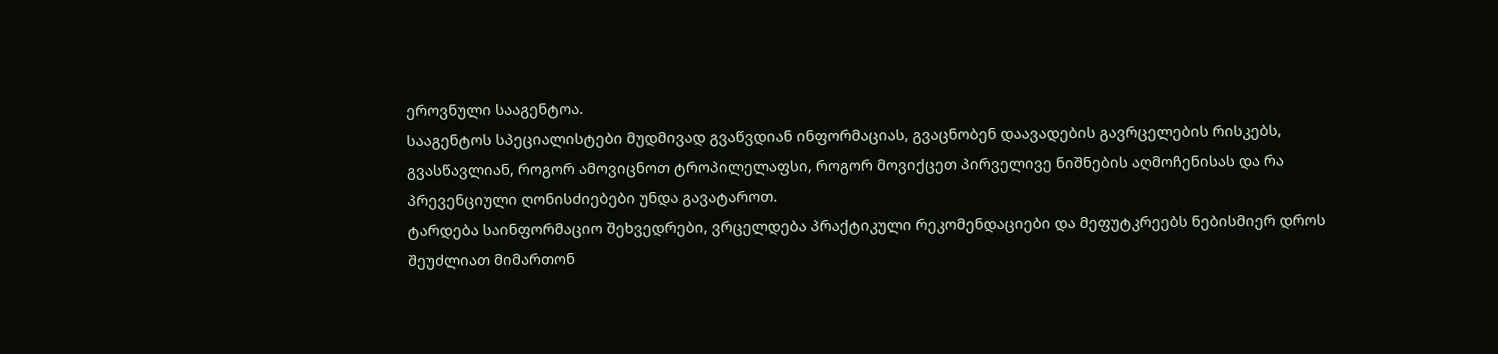ეროვნული სააგენტოა.
სააგენტოს სპეციალისტები მუდმივად გვაწვდიან ინფორმაციას, გვაცნობენ დაავადების გავრცელების რისკებს, გვასწავლიან, როგორ ამოვიცნოთ ტროპილელაფსი, როგორ მოვიქცეთ პირველივე ნიშნების აღმოჩენისას და რა პრევენციული ღონისძიებები უნდა გავატაროთ.
ტარდება საინფორმაციო შეხვედრები, ვრცელდება პრაქტიკული რეკომენდაციები და მეფუტკრეებს ნებისმიერ დროს შეუძლიათ მიმართონ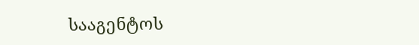სააგენტოს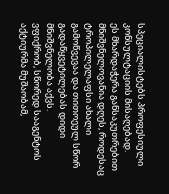სპეციალისტებს პროფესიული კონსულტაციის მისაღებად.
ეს მხარდაჭერა განსაკუთრებით მნიშვნელოვანია დღეს, როდესაც ტროპილელაფსი ახალი გამოწვევაა და თითოეულ სწორ გადაწყვეტილებას დიდი მნიშვნელობა აქვს.
ვფიქრობ, სწორედ სააგენტოს აქტიურმა მუშაობამ,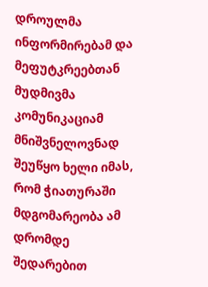დროულმა ინფორმირებამ და მეფუტკრეებთან მუდმივმა კომუნიკაციამ მნიშვნელოვნად შეუწყო ხელი იმას, რომ ჭიათურაში მდგომარეობა ამ დრომდე შედარებით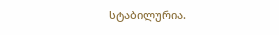სტაბილურია.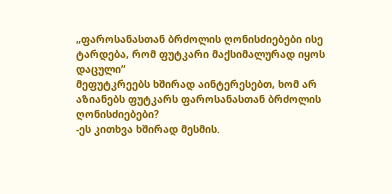„ფაროსანასთან ბრძოლის ღონისძიებები ისე ტარდება, რომ ფუტკარი მაქსიმალურად იყოს დაცული“
მეფუტკრეებს ხშირად აინტერესებთ, ხომ არ აზიანებს ფუტკარს ფაროსანასთან ბრძოლის ღონისძიებები?
-ეს კითხვა ხშირად მესმის.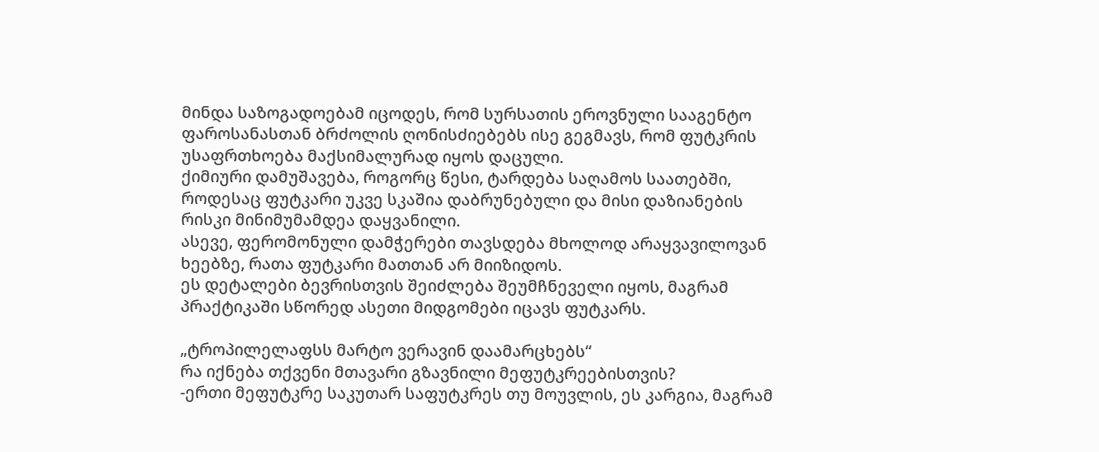მინდა საზოგადოებამ იცოდეს, რომ სურსათის ეროვნული სააგენტო ფაროსანასთან ბრძოლის ღონისძიებებს ისე გეგმავს, რომ ფუტკრის უსაფრთხოება მაქსიმალურად იყოს დაცული.
ქიმიური დამუშავება, როგორც წესი, ტარდება საღამოს საათებში, როდესაც ფუტკარი უკვე სკაშია დაბრუნებული და მისი დაზიანების რისკი მინიმუმამდეა დაყვანილი.
ასევე, ფერომონული დამჭერები თავსდება მხოლოდ არაყვავილოვან ხეებზე, რათა ფუტკარი მათთან არ მიიზიდოს.
ეს დეტალები ბევრისთვის შეიძლება შეუმჩნეველი იყოს, მაგრამ პრაქტიკაში სწორედ ასეთი მიდგომები იცავს ფუტკარს.

„ტროპილელაფსს მარტო ვერავინ დაამარცხებს“
რა იქნება თქვენი მთავარი გზავნილი მეფუტკრეებისთვის?
-ერთი მეფუტკრე საკუთარ საფუტკრეს თუ მოუვლის, ეს კარგია, მაგრამ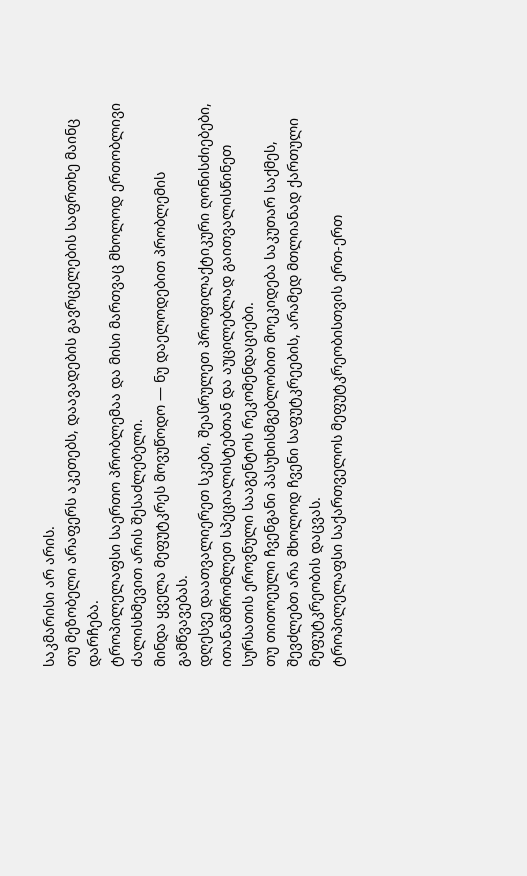საკმარისი არ არის.
თუ მეზობელი არაფერს აკეთებს, დაავადების გავრცელების საფრთხე მაინც დარჩება.
ტროპილელაფსი საერთო პრობლემაა და მისი მართვაც მხოლოდ ერთობლივი ძალისხმევით არის შესაძლებელი.
მინდა ყველა მეფუტკრეს მოვუწოდო — ნუ დაელოდებით პრობლემის გამწვავებას.
დღესვე დაათვალიერეთ სკები, შეასრულეთ პროფილაქტიკური ღონისძიებები, ითანამშრომლეთ სპეციალისტებთან და აუცილებლად გაითვალისწინეთ სურსათის ეროვნული სააგენტოს რეკომენდაციები.
თუ თითოეული ჩვენგანი პასუხისმგებლობით მოეკიდება საკუთარ საქმეს, შევძლებთ არა მხოლოდ ჩვენი საფუტკრეების, არამედ მთლიანად ქართული მეფუტკრეობის დაცვას.
ტროპილელაფსი საქართველოს მეფუტკრეობისთვის ერთ-ერთ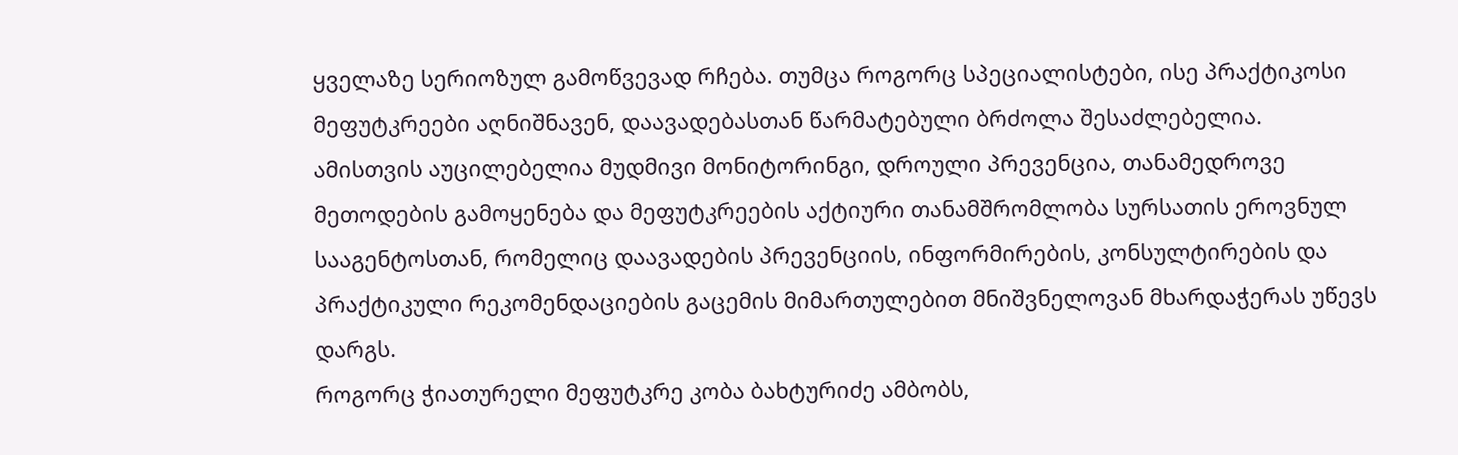ყველაზე სერიოზულ გამოწვევად რჩება. თუმცა როგორც სპეციალისტები, ისე პრაქტიკოსი მეფუტკრეები აღნიშნავენ, დაავადებასთან წარმატებული ბრძოლა შესაძლებელია.
ამისთვის აუცილებელია მუდმივი მონიტორინგი, დროული პრევენცია, თანამედროვე მეთოდების გამოყენება და მეფუტკრეების აქტიური თანამშრომლობა სურსათის ეროვნულ სააგენტოსთან, რომელიც დაავადების პრევენციის, ინფორმირების, კონსულტირების და პრაქტიკული რეკომენდაციების გაცემის მიმართულებით მნიშვნელოვან მხარდაჭერას უწევს დარგს.
როგორც ჭიათურელი მეფუტკრე კობა ბახტურიძე ამბობს,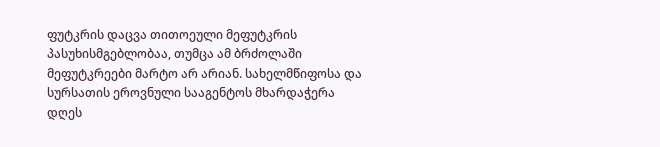ფუტკრის დაცვა თითოეული მეფუტკრის პასუხისმგებლობაა, თუმცა ამ ბრძოლაში მეფუტკრეები მარტო არ არიან. სახელმწიფოსა და სურსათის ეროვნული სააგენტოს მხარდაჭერა დღეს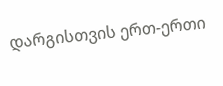დარგისთვის ერთ-ერთი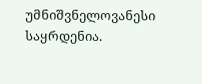უმნიშვნელოვანესი საყრდენია.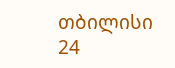თბილისი 24